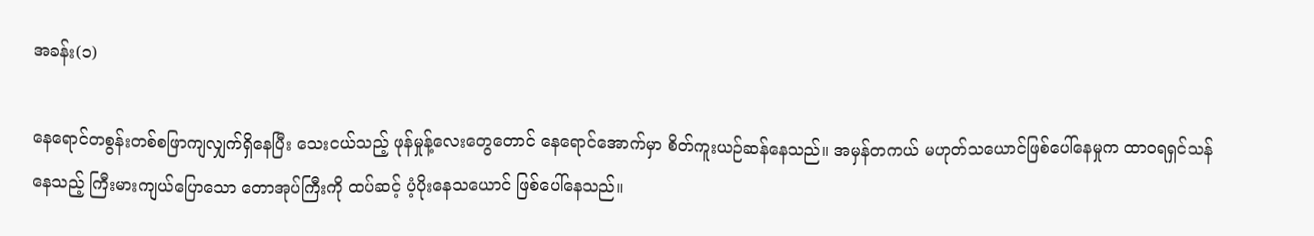အခန်း(၁)

နေရောင်တစွန်းတစ်စဖြာကျလျှက်ရှိနေပြီး သေးငယ်သည့် ဖုန်မှုန့်လေးတွေတောင် နေရောင်အောက်မှာ စိတ်ကူးယဉ်ဆန်နေသည်။ အမှန်တကယ် မဟုတ်သယောင်ဖြစ်ပေါ်နေမှုက ထာ၀ရရှင်သန်နေသည့် ကြီးမားကျယ်ပြောသော တောအုပ်ကြီးကို ထပ်ဆင့် ပံ့ပိုးနေသယောင် ဖြစ်ပေါ်နေသည်။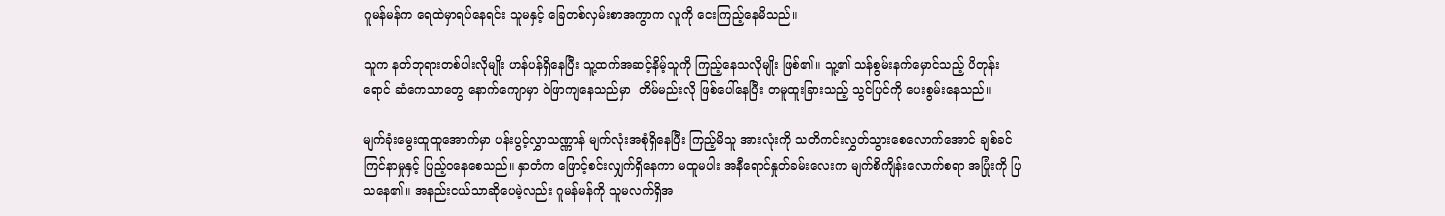ဂူမန်မန်က ရေထဲမှာရပ်နေရင်း သူမနှင့် ခြေတစ်လှမ်းစာအကွာက လူကို ငေးကြည့်နေမိသည်။

သူက နတ်ဘုရားတစ်ပါးလိုမျိုး ဟန်ပန်ရှိနေပြီး သူ့ထက်အဆင့်နိမ့်သူကို ကြည့်နေသလိုမျိုး ဖြစ်၏။ သူ့၏ သန်စွမ်းနက်မှောင်သည့် ပိတုန်းရောင် ဆံကေသာတွေ နောက်ကျောမှာ ၀ဲဖြာကျနေသည်မှာ  တိမ်မည်းလို ဖြစ်ပေါ်နေပြီး တမူထူးခြားသည့် သွင်ပြင်ကို ပေးစွမ်းနေသည်။

မျက်ခုံးမွေးထူထူအောက်မှာ ပန်းပွင့်လွှာသဏ္ဏာန် မျက်လုံးအစုံရှိနေပြီး ကြည့်မိသူ အားလုံးကို သတိကင်းလွှတ်သွားစေလောက်အောင် ချစ်ခင်ကြင်နာမှုနှင့် ပြည့်၀နေစေသည်။ နှာတံက ဖြောင့်စင်းလျှက်ရှိနေကာ မထူမပါး အနီရောင်နှုတ်ခမ်းလေးက မျက်စိကျိန်းလောက်စရာ အပြုံးကို ပြသနေ၏။ အနည်းငယ်သာဆိုပေမဲ့လည်း ဂူမန်မန်ကို သူမလက်ရှိအ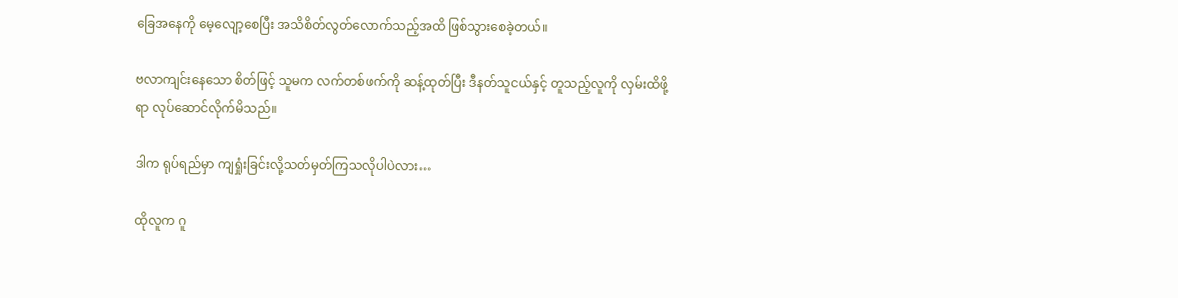ခြေအနေကို မေ့လျော့စေပြီး အသိစိတ်လွတ်လောက်သည့်အထိ ဖြစ်သွားစေခဲ့တယ်။

ဗလာကျင်းနေသော စိတ်ဖြင့် သူမက လက်တစ်ဖက်ကို ဆန့်ထုတ်ပြီး ဒီနတ်သူငယ်နှင့် တူသည့်လူကို လှမ်းထိဖို့ရာ လုပ်ဆောင်လိုက်မိသည်။

ဒါက ရုပ်ရည်မှာ ကျရှုံးခြင်းလို့သတ်မှတ်ကြသလိုပါပဲလား…

ထိုလူက ဂူ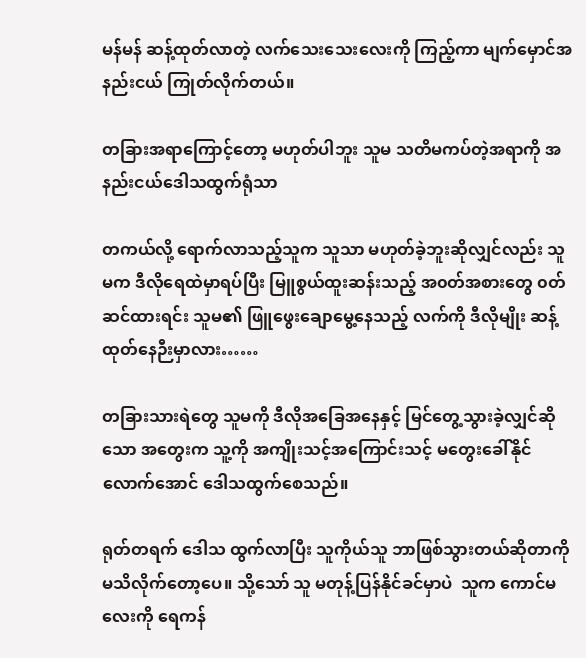မန်မန် ဆန့်ထုတ်လာတဲ့ လက်သေးသေးလေးကို ကြည့်ကာ မျက်မှောင်အနည်းငယ် ကြုတ်လိုက်တယ်။

တခြားအရာကြောင့်တော့ မဟုတ်ပါဘူး သူမ သတိမကပ်တဲ့အရာကို အနည်းငယ်ဒေါသထွက်ရုံသာ

တကယ်လို့ ရောက်လာသည့်သူက သူသာ မဟုတ်ခဲ့ဘူးဆိုလျှင်လည်း သူမက ဒီလိုရေထဲမှာရပ်ပြီး မြူစွယ်ထူးဆန်းသည့် အ၀တ်အစားတွေ ၀တ်ဆင်ထားရင်း သူမ၏ ဖြူဖွေးချောမွေ့နေသည့် လက်ကို ဒီလိုမျိုး ဆန့်ထုတ်နေဉီးမှာလား……

တခြားသားရဲတွေ သူမကို ဒီလိုအခြေအနေနှင့် မြင်တွေ့သွားခဲ့လျှင်ဆိုသော အတွေးက သူ့ကို အကျိုးသင့်အကြောင်းသင့် မတွေးခေါ်နိုင်လောက်အောင် ဒေါသထွက်စေသည်။

ရုတ်တရက် ဒေါသ ထွက်လာပြီး သူကိုယ်သူ ဘာဖြစ်သွားတယ်ဆိုတာကို မသိလိုက်တော့ပေ။ သို့သော် သူ မတုန့်ပြန်နိုင်ခင်မှာပဲ  သူက ကောင်မလေးကို ရေကန်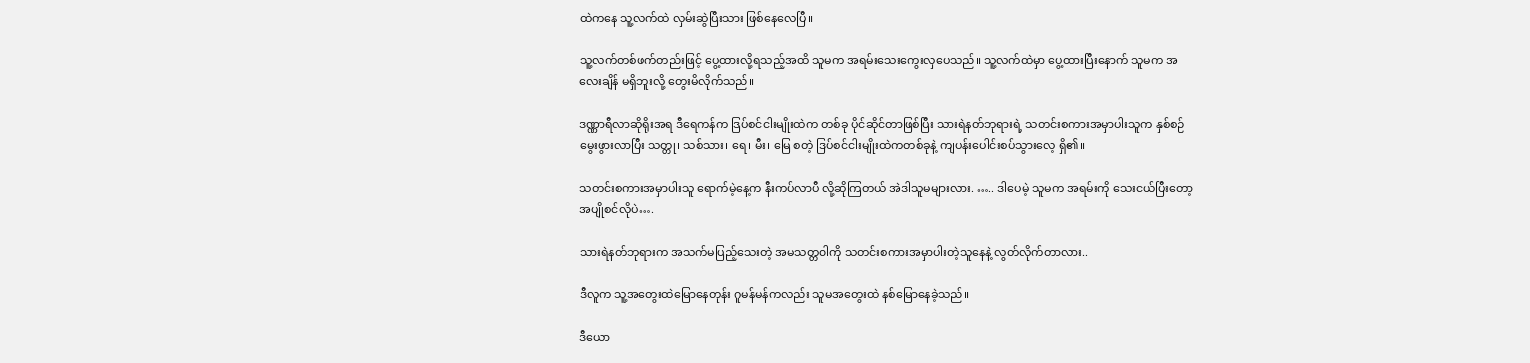ထဲကနေ သူ့လက်ထဲ လှမ်းဆွဲပြီးသား ဖြစ်နေလေပြီ။

သူ့လက်တစ်ဖက်တည်းဖြင့် ပွေ့ထားလို့ရသည့်အထိ သူမက အရမ်းသေးကွေးလှပေသည်။ သူ့လက်ထဲမှာ ပွေ့ထားပြီးနောက် သူမက အလေးချိန် မရှိဘူးလို့ တွေးမိလိုက်သည်။

ဒဏ္ဏာရီလာဆိုရိုးအရ ဒီရေကန်က ဒြပ်စင်ငါးမျိုးထဲက တစ်ခု ပိုင်ဆိုင်တာဖြစ်ပြီး သားရဲနတ်ဘုရားရဲ့ သတင်းစကားအမှာပါးသူက နှစ်စဉ်မွေးဖွားလာပြီး သတ္တု၊ သစ်သား၊ ရေ၊ မီး၊ မြေ စတဲ့ ဒြပ်စင်ငါးမျိုးထဲကတစ်ခုနဲ့ ကျပန်းပေါင်းစပ်သွားလေ့ ရှိ၏။

သတင်းစကားအမှာပါးသူ ရောက်မဲ့နေ့က နီးကပ်လာပီ လို့ဆိုကြတယ် အဲဒါသူမများလား. ….. ဒါပေမဲ့ သူမက အရမ်းကို သေးငယ်ပြီးတော့ အပျိုစင်လိုပဲ….

သားရဲနတ်ဘုရားက အသက်မပြည့်သေးတဲ့ အမသတ္တ၀ါ‌ကို သတင်းစကားအမှာပါးတဲ့သူနေနဲ့ လွတ်လိုက်တာလား..

ဒီလူက သူ့အတွေးထဲမြောနေတုန်း ဂူမန်မန်ကလည်း သူမအတွေးထဲ နစ်မြောနေခဲ့သည်။

ဒီယော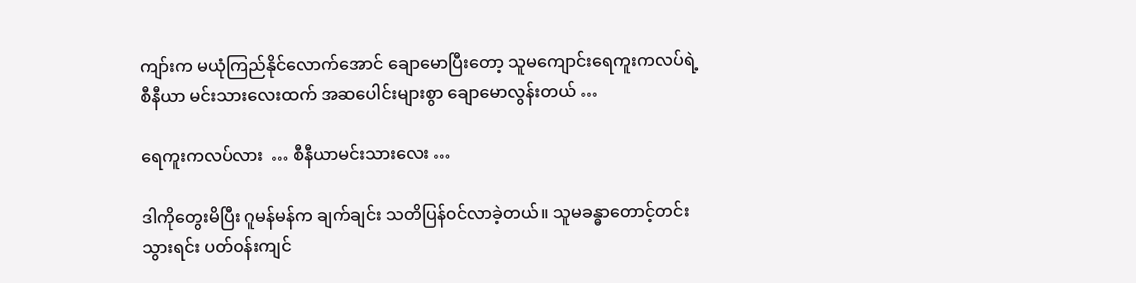ကျာ်းက မယုံကြည်နိုင်လောက်အောင် ချောမောပြီးတော့ သူမကျောင်းရေကူးကလပ်ရဲ့ စီနီယာ မင်းသားလေးထက် အဆပေါင်းများစွာ ချောမောလွန်းတယ် …

ရေကူးကလပ်လား  … စီနီယာမင်းသားလေး …

ဒါကိုတွေးမိပြီး ဂူမန်မန်က ချက်ချင်း သတိပြန်၀င်လာခဲ့တယ်။ သူမခန္ဓာတောင့်တင်းသွားရင်း ပတ်၀န်းကျင်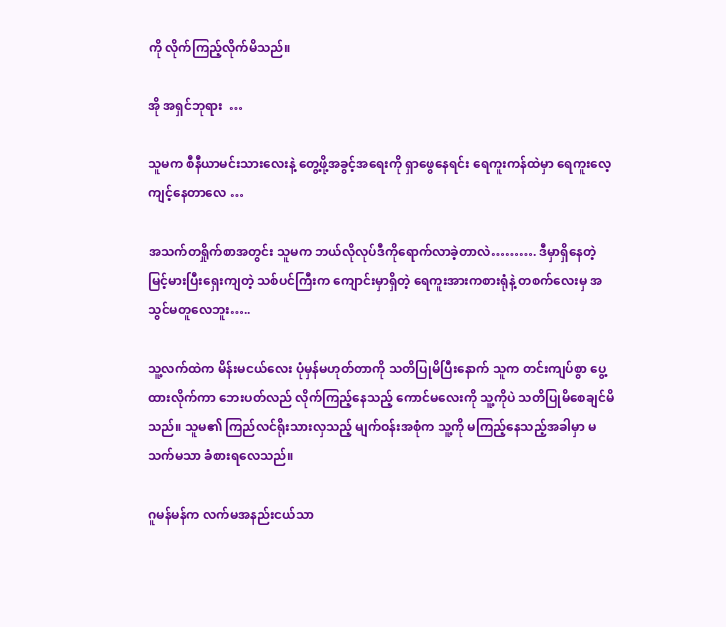ကို လိုက်ကြည့်လိုက်မိသည်။

အို အရှင်ဘုရား  …

သူမက စီနီယာမင်းသားလေးနဲ့ တွေ့ဖို့အခွင့်အရေးကို ရှာဖွေနေရင်း ရေကူးကန်ထဲမှာ ရေကူးလေ့ကျင့်နေတာလေ …

အသက်တရှိုက်စာအတွင်း သူမက ဘယ်လိုလုပ်ဒီကိုရောက်လာခဲ့တာလဲ………. ဒီမှာရှိနေတဲ့ မြင့်မားပြီးရှေးကျတဲ့ သစ်ပင်ကြီးက ကျောင်းမှာရှိတဲ့ ရေကူးအားကစားရုံနဲ့ တစက်လေးမှ အသွင်မတူလေဘူး…..

သူ့လက်ထဲက မိန်းမငယ်လေး ပုံမှန်မဟုတ်တာကို သတိပြုမိပြီးနောက် သူက တင်းကျပ်စွာ ပွေ့ထားလိုက်ကာ ဘေးပတ်လည် လိုက်ကြည့်နေသည့် ကောင်မလေးကို သူ့ကိုပဲ သတိပြုမိစေချင်မိသည်။ သူမ၏ ကြည်လင်ရိုးသားလှသည့် မျက်ဝန်းအစုံက သူ့ကို မကြည့်နေသည့်အခါမှာ မသက်မသာ ခံစားရလေသည်။

ဂူမန်မန်က လက်မအနည်းငယ်သာ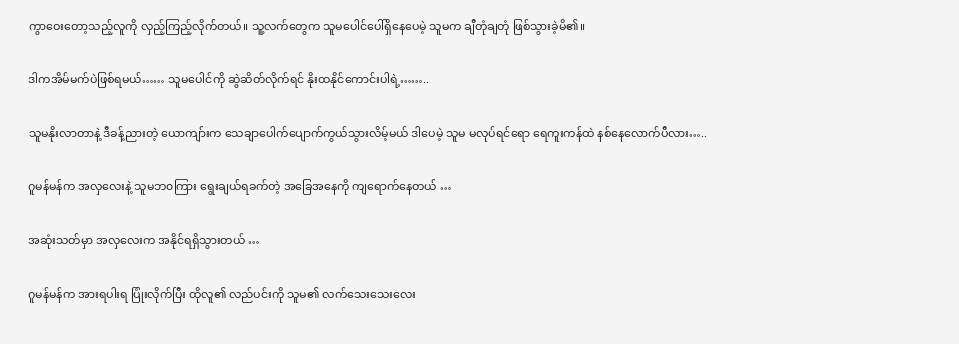ကွာ‌‌‌‌‌‌‌ဝေးတော့သည့်လူကို လှည့်ကြည့်လိုက်တယ်။ သူ့လက်တွေက သူမပေါင်ပေါ်ရှိနေပေမဲ့ သူမက ချီတုံချတုံ ဖြစ်သွားခဲ့မိ၏။

ဒါကအိမ်မက်ပဲဖြစ်ရမယ်…… သူမပေါင်ကို ဆွဲဆိတ်လိုက်ရင် နိုးထနိုင်ကောင်းပါရဲ့……..

သူမနိုးလာတာနဲ့ ဒီခန့်ညားတဲ့ ယောကျာ်းက သေချာပေါက်ပျောက်ကွယ်သွားလိမ့်မယ် ဒါပေမဲ့ သူမ မလုပ်ရင်ရော ရေကူးကန်ထဲ နစ်နေလောက်ပီလား…..

ဂူမန်မန်က အလှလေးနဲ့ သူမဘ၀ကြား ရွေးချယ်ရခက်တဲ့ အခြေအနေကို ကျရောက်နေတယ် …

အဆုံးသတ်မှာ အလှလေးက အနိုင်ရရှိသွားတယ် …

ဂူမန်မန်က အားရပါးရ ပြုံးလိုက်ပြီး ထိုလူ၏ လည်ပင်းကို သူမ၏ လက်သေးသေးလေး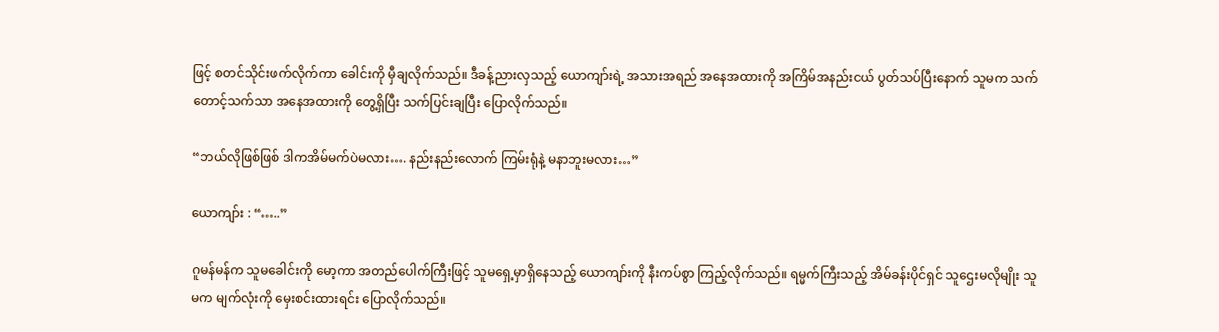ဖြင့် စတင်သိုင်းဖက်လိုက်ကာ ခေါင်းကို မှီချလိုက်သည်။ ဒီခန့်ညားလှသည့် ယောကျာ်းရဲ့ အသားအရည် အနေအထားကို အကြိမ်အနည်းငယ် ပွတ်သပ်ပြီးနောက် သူမက သက်တောင့်သက်သာ အနေအထားကို တွေ့ရှိပြီး သက်ပြင်းချပြီး ပြောလိုက်သည်။

“ဘယ်လိုဖြစ်ဖြစ် ဒါကအိမ်မက်ပဲမလား…. နည်းနည်းလောက် ကြမ်းရုံနဲ့ မနာဘူးမလား…”

ယောကျာ်း : “…..”

ဂူမန်မန်က သူမခေါင်းကို မော့ကာ အတည်ပေါက်ကြီးဖြင့် သူမရှေ့မှာရှိနေသည့် ယောကျာ်းကို နီးကပ်စွာ ကြည့်လိုက်သည်။ ရမ္မက်ကြီးသည့် အိမ်ခန်းပိုင်ရှင် သူဌေးမလိုမျိုး သူမက မျက်လုံးကို မှေးစင်းထားရင်း ပြောလိုက်သည်။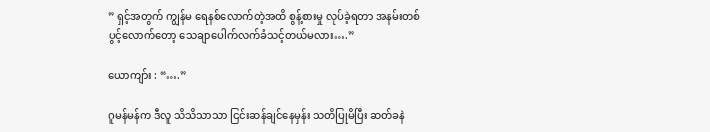” ရှင့်အတွက် ကျွန်မ ရေနစ်လောက်တဲ့အထိ စွန့်စားမှု လုပ်ခဲ့ရတာ အနမ်းတစ်ပွင့်လောက်တော့ သေချာပေါက်လက်ခံသင့်တယ်မလား….”

ယောကျာ်း : “….”

ဂူမန်မန်က ဒီလူ သိသိသာသာ ငြင်းဆန်ချင်နေမှန်း သတိပြုမိပြီး ဆတ်ခနဲ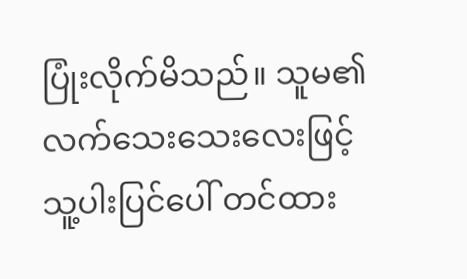ပြုံးလိုက်မိသည်။ သူမ၏ လက်သေးသေးလေးဖြင့် သူ့ပါးပြင်ပေါ် တင်ထား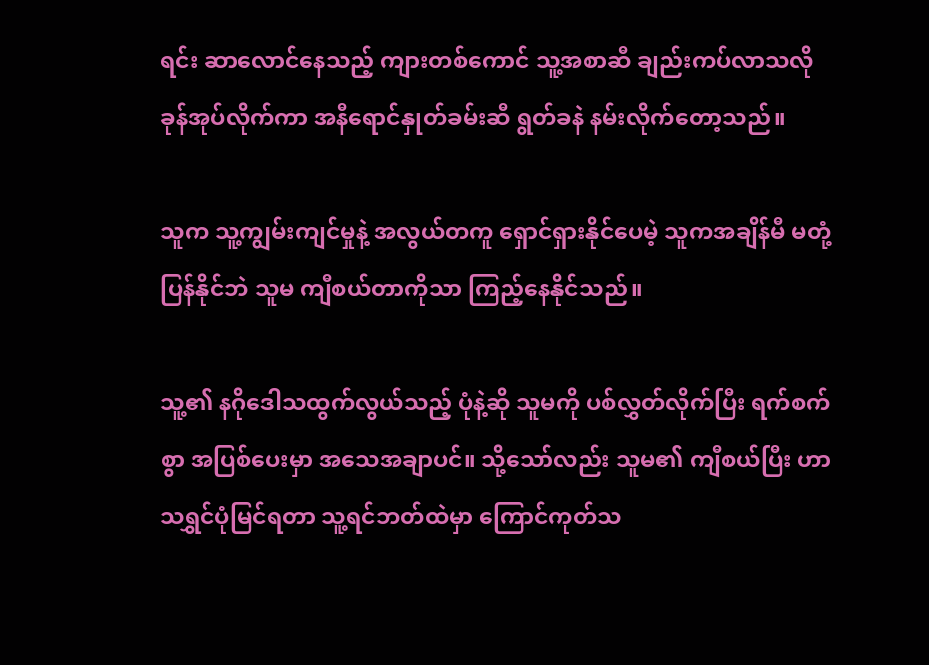ရင်း ဆာလောင်နေသည့် ကျားတစ်ကောင် သူ့အစာဆီ ချည်းကပ်လာသလို ခုန်အုပ်လိုက်ကာ အနီရောင်နှုတ်ခမ်းဆီ ရွတ်ခနဲ နမ်းလိုက်တော့သည်။

သူက သူ့ကျွမ်းကျင်မှုနဲ့ အလွယ်တကူ ရှောင်ရှားနိုင်ပေမဲ့ သူကအချိန်မီ မတုံ့ပြန်နိုင်ဘဲ သူမ ကျီစယ်တာကိုသာ ကြည့်နေနိုင်သည်။

သူ့၏ နဂိုဒေါသထွက်လွယ်သည့် ပုံနဲ့ဆို သူမကို ပစ်လွှတ်လိုက်ပြီး ရက်စက်စွာ အပြစ်ပေးမှာ အသေအချာပင်။ သို့သော်လည်း သူမ၏ ကျီစယ်ပြီး ဟာသရွှင်ပုံမြင်ရတာ သူ့ရင်ဘတ်ထဲမှာ ကြောင်ကုတ်သ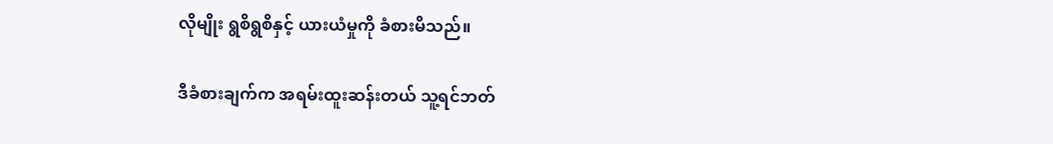လိုမျိုး ရွစိရွစိနှင့် ယားယံမှုကို ခံစားမိသည်။

ဒီခံစားချက်က အရမ်းထူးဆန်းတယ် သူ့ရင်ဘတ်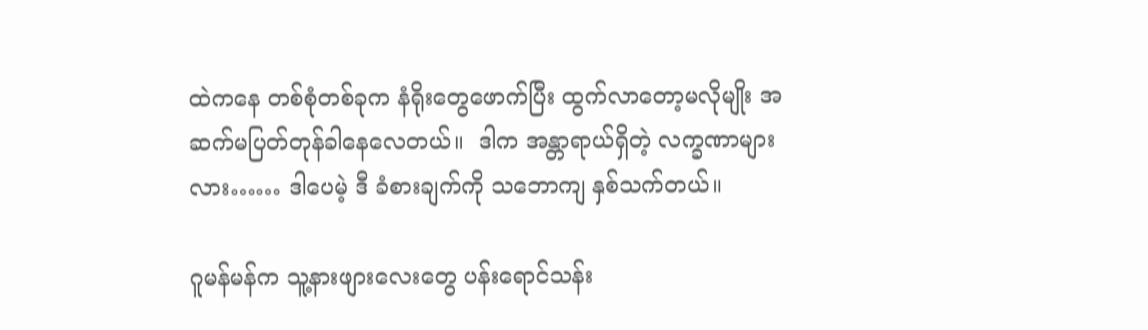ထဲကနေ တစ်စုံတစ်ခုက နံရိုးတွေဖောက်ပြီး ထွက်လာတော့မလိုမျိုး အဆက်မပြတ်တုန်ခါနေလေတယ်။  ဒါက အန္တာရာယ်ရှိတဲ့ လက္ခဏာများလား…… ဒါပေမဲ့ ဒီ ခံစားချက်ကို သဘောကျ နှစ်သက်တယ်။

ဂူမန်မန်က သူ့နားဖျားလေးတွေ ပန်းရောင်သန်း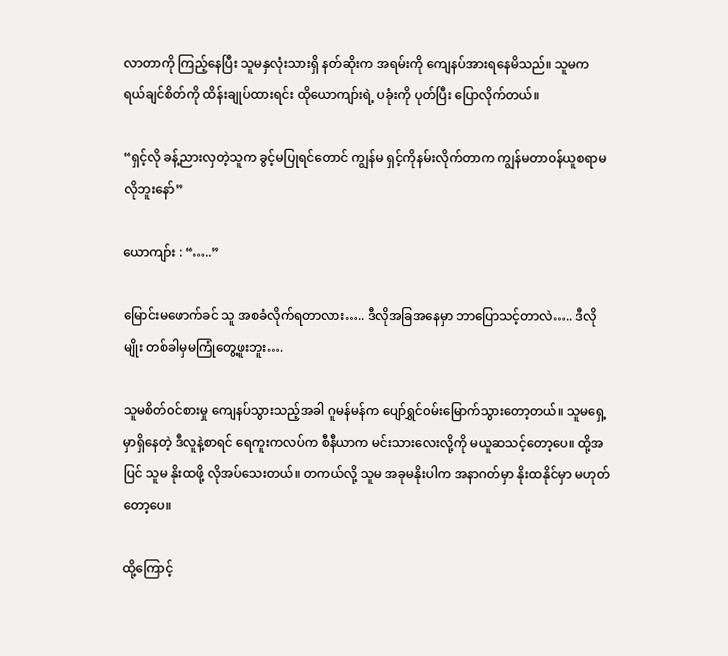လာတာကို ကြည့်နေပြီး သူမနှလုံးသားရှိ နတ်ဆိုးက အရမ်းကို ကျေနပ်အားရနေမိသည်။ သူမက ရယ်ချင်စိတ်ကို ထိန်းချုပ်ထားရင်း ထိုယောကျာ်းရဲ့ ပခုံးကို ပုတ်ပြီး ပြောလိုက်တယ်။

“ရှင့်လို ခန့်ညားလှတဲ့သူက ခွင့်မပြုရင်တောင် ကျွန်မ ရှင့်ကိုနမ်းလိုက်တာက ကျွန်မတာ၀န်ယူစရာမလိုဘူးနော်”

ယောကျာ်း : “…..”

မြောင်းမဖောက်ခင် သူ အစခံလိုက်ရတာလား….. ဒီလိုအခြအနေမှာ ဘာပြောသင့်တာလဲ….. ဒီလိုမျိုး တစ်ခါမှမကြုံတွေ့ဖူးဘူး….

သူမစိတ်၀င်စားမှု ကျေနပ်သွားသည့်အခါ ဂူမန်မန်က ပျော်ရွှင်၀မ်းမြောက်သွားတော့တယ်။ သူမရှေ့မှာရှိနေတဲ့ ဒီလူနဲ့စာရင် ရေကူးကလပ်က စီနီယာက မင်းသားလေးလို့ကို မယူဆသင့်တော့ပေ။ ထို့အပြင် သူမ နိုးထဖို့ လိုအပ်သေးတယ်။ တကယ်လို့ သူမ အခုမနိုးပါက အနာဂတ်မှာ နိုးထနိုင်မှာ မဟုတ်တော့ပေ။

ထို့ကြောင့်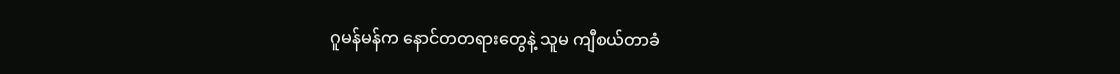ဂူမန်မန်က နောင်တတရားတွေနဲ့ သူမ ကျီစယ်တာခံ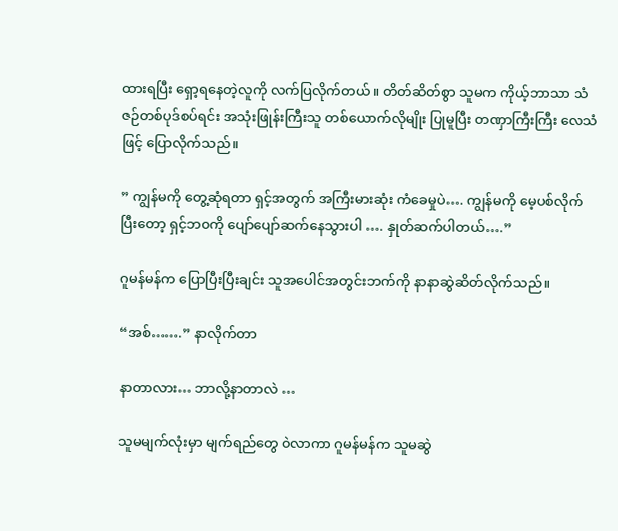ထားရပြီး ရှော့ရနေတဲ့လူကို လက်ပြလိုက်တယ်။ တိတ်ဆိတ်စွာ သူမက ကိုယ့်ဘာသာ သံဇဉ်တစ်ပုဒ်စပ်ရင်း အသုံးဖြုန်းကြီးသူ တစ်ယောက်လိုမျိုး ပြုမူပြီး တဏှာကြီးကြီး လေသံဖြင့် ပြောလိုက်သည်။

” ကျွန်မကို တွေ့ဆုံရတာ ရှင့်အတွက် အကြီးမားဆုံး ကံခေမှုပဲ…. ကျွန်မကို မေ့ပစ်လိုက်ပြီးတော့ ရှင့်ဘ၀ကို ပျော်ပျော်ဆက်နေသွားပါ …. နှုတ်ဆက်ပါတယ်….”

ဂူမန်မန်က ပြောပြီးပြီးချင်း သူအပေါင်အတွင်းဘက်ကို နာနာဆွဲဆိတ်လိုက်သည်။

“အစ်…….” နာလိုက်တာ

နာတာလား… ဘာလို့နာတာလဲ …

သူမမျက်လုံးမှာ မျက်ရည်တွေ ၀ဲလာကာ ဂူမန်မန်က သူမဆွဲ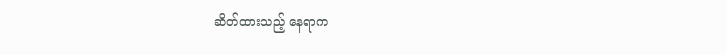ဆိတ်ထားသည့် နေရာက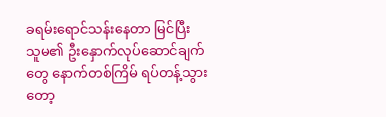ခရမ်းရောင်သန်းနေတာ မြင်ပြီး သူမ၏ ဦးနှောက်လုပ်ဆောင်ချက်တွေ နောက်တစ်ကြိမ် ရပ်တန့်သွားတော့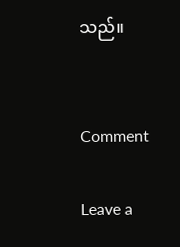သည်။


Comment

Leave a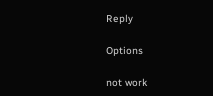Reply

Options

not work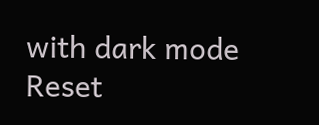with dark mode
Reset